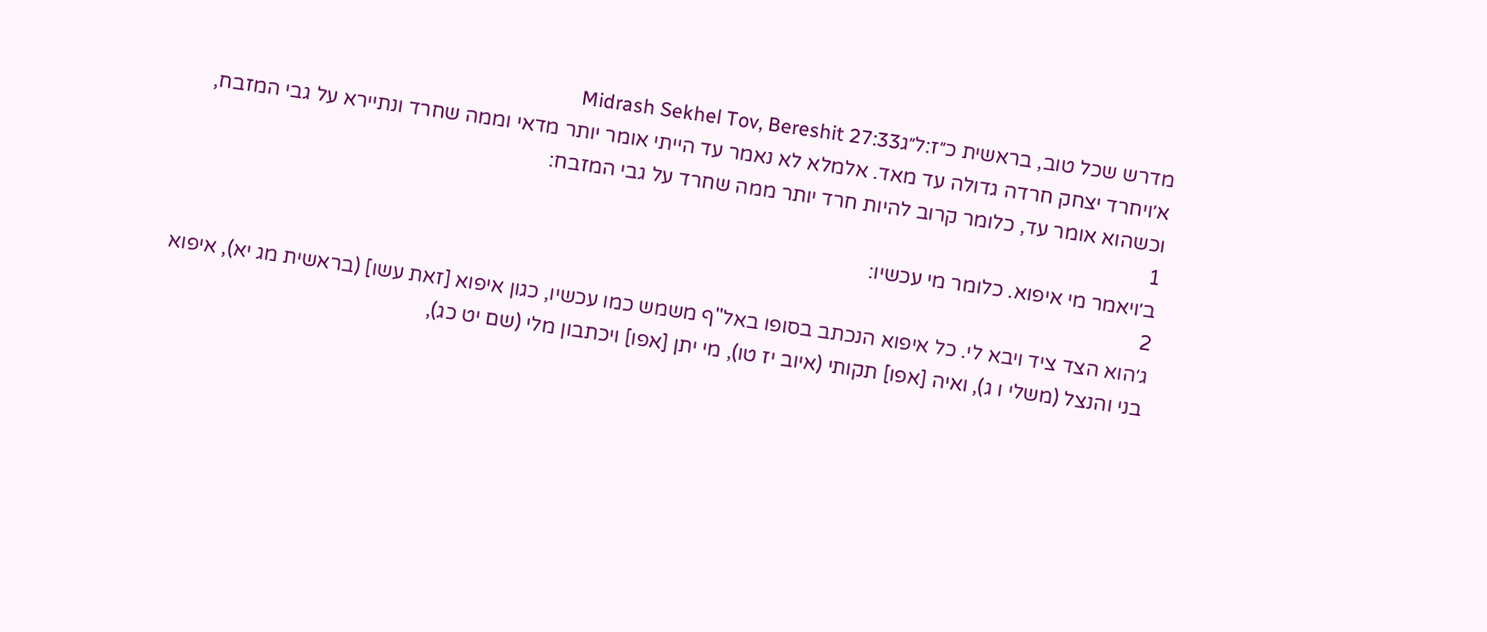מדרש שכל טוב, בראשית כ״ז:ל״גMidrash Sekhel Tov, Bereshit 27:33
א׳ויחרד יצחק חרדה גדולה עד מאד. אלמלא לא נאמר עד הייתי אומר יותר מדאי וממה שחרד ונתיירא על גבי המזבח, וכשהוא אומר עד, כלומר קרוב להיות חרד יותר ממה שחרד על גבי המזבח:
1
ב׳ויאמר מי איפוא. כלומר מי עכשיו:
2
ג׳הוא הצד ציד ויבא לי. כל איפוא הנכתב בסופו באל"ף משמש כמו עכשיו, כגון איפוא [זאת עשו] (בראשית מג יא), איפוא בני והנצל (משלי ו ג), ואיה [אפו] תקותי (איוב יז טו), מי יתן [אפו] ויכתבון מלי (שם יט כג),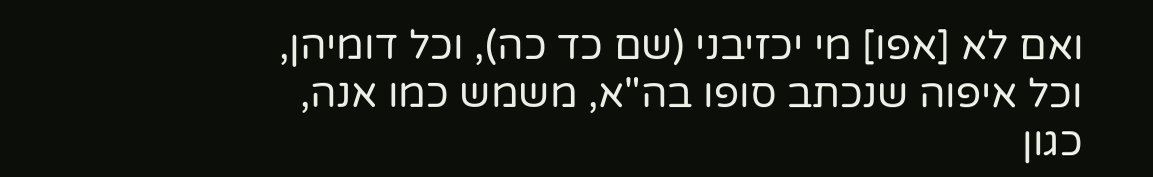ואם לא [אפו] מי יכזיבני (שם כד כה), וכל דומיהן, וכל איפוה שנכתב סופו בה"א, משמש כמו אנה, כגון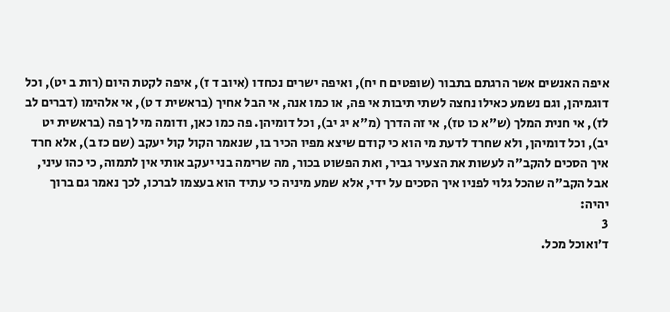איפה האנשים אשר הרגתם בתבור (שופטים ח יח), ואיפה ישרים נכחדו (איוב ד ז), איפה לקטת היום (רות ב יט), וכל דוגמיהן, וגם נשמע כאילו נחצה לשתי תיבות אי פה, או כמו אנה, אי הבל אחיך (בראשית ד ט), אי אלהימו (דברים לב לז), אי חנית המלך (ש"א כו טז), אי זה הדרך (מ"א יג יב), וכל דומיהן. פה כמו כאן, ודומה מי לך פה (בראשית יט יב), וכל דומיהן, ולא שחרד לדעת מי הוא כי קודם שיצא מפיו הכיר בו, שנאמר הקול קול יעקב (שם כז ב), אלא חרד איך הסכים להקב"ה לעשות את הצעיר גביר, ואת הפשוט בכור, מה שרימה בני יעקב אותי אין לתמוה, כי כהו עיני, אבל הקב"ה שהכל גלוי לפניו איך הסכים על ידי, אלא שמע מיניה כי עתיד הוא בעצמו לברכו, לכך נאמר גם ברוך יהיה:
3
ד׳ואוכל מכל.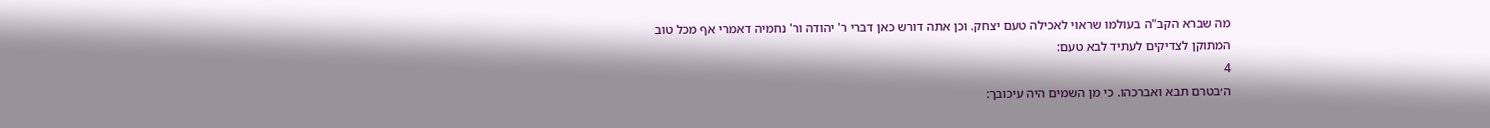מה שברא הקב"ה בעולמו שראוי לאכילה טעם יצחק. וכן אתה דורש כאן דברי ר' יהודה ור' נחמיה דאמרי אף מכל טוב המתוקן לצדיקים לעתיד לבא טעם:
4
ה׳בטרם תבא ואברכהו. כי מן השמים היה עיכובך: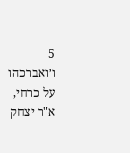5
ו׳ואברכהו על כרחי, א"ר יצחק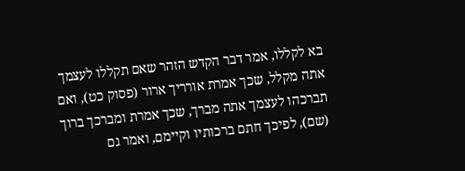בא לקללו, אמר דבר הקדש הזהר שאם תקללו לעצמך אתה מקלל, שכך אמרת אורריך ארור (פסוק כט), ואם תברכהו לעצמך אתה מברך, שכך אמרת ומברכך ברוך (שם), לפיכך חתם ברכותיו וקיימם, ואמר גם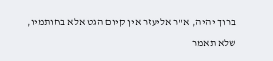ברוך יהיה, א"ר אליעזר אין קיום הגט אלא בחותמיו, שלא תאמר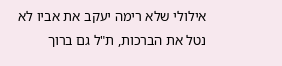אילולי שלא רימה יעקב את אביו לא נטל את הברכות, ת"ל גם ברוך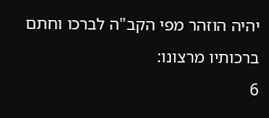יהיה הוזהר מפי הקב"ה לברכו וחתם ברכותיו מרצונו:
6